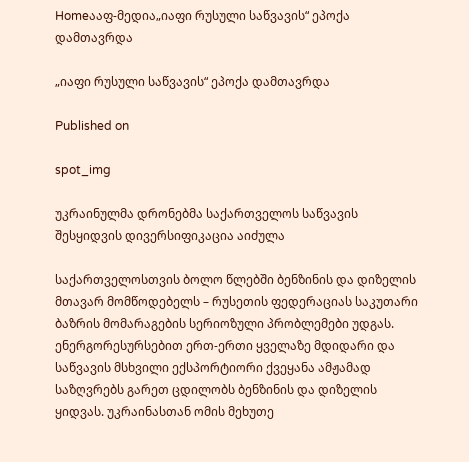Homeააფ-მედია„იაფი რუსული საწვავის“ ეპოქა დამთავრდა

„იაფი რუსული საწვავის“ ეპოქა დამთავრდა

Published on

spot_img

უკრაინულმა დრონებმა საქართველოს საწვავის შესყიდვის დივერსიფიკაცია აიძულა

საქართველოსთვის ბოლო წლებში ბენზინის და დიზელის მთავარ მომწოდებელს – რუსეთის ფედერაციას საკუთარი ბაზრის მომარაგების სერიოზული პრობლემები უდგას. ენერგორესურსებით ერთ-ერთი ყველაზე მდიდარი და საწვავის მსხვილი ექსპორტიორი ქვეყანა ამჟამად საზღვრებს გარეთ ცდილობს ბენზინის და დიზელის ყიდვას. უკრაინასთან ომის მეხუთე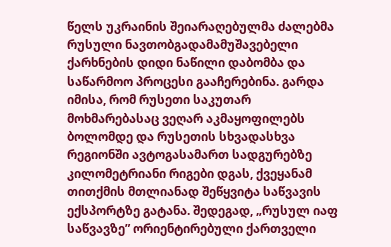წელს უკრაინის შეიარაღებულმა ძალებმა რუსული ნავთობგადამამუშავებელი ქარხნების დიდი ნაწილი დაბომბა და საწარმოო პროცესი გააჩერებინა. გარდა იმისა, რომ რუსეთი საკუთარ მოხმარებასაც ვეღარ აკმაყოფილებს ბოლომდე და რუსეთის სხვადასხვა რეგიონში ავტოგასამართ სადგურებზე კილომეტრიანი რიგები დგას, ქვეყანამ თითქმის მთლიანად შეწყვიტა საწვავის ექსპორტზე გატანა. შედეგად, „რუსულ იაფ საწვავზე” ორიენტირებული ქართველი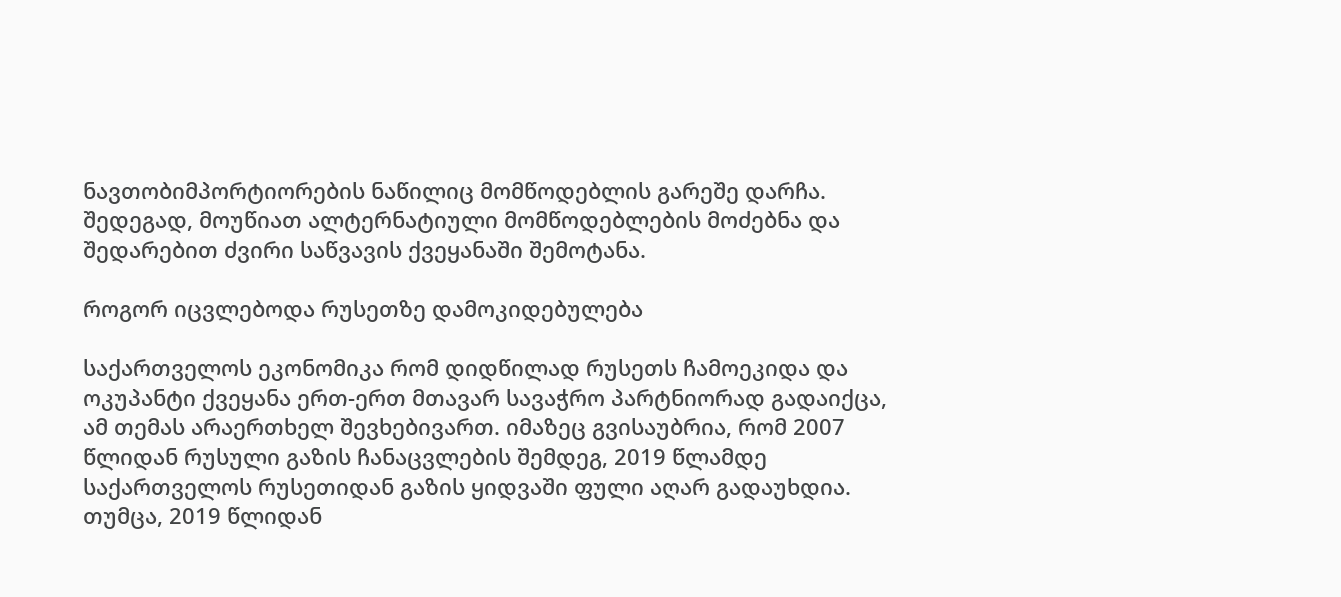ნავთობიმპორტიორების ნაწილიც მომწოდებლის გარეშე დარჩა. შედეგად, მოუწიათ ალტერნატიული მომწოდებლების მოძებნა და შედარებით ძვირი საწვავის ქვეყანაში შემოტანა.

როგორ იცვლებოდა რუსეთზე დამოკიდებულება

საქართველოს ეკონომიკა რომ დიდწილად რუსეთს ჩამოეკიდა და ოკუპანტი ქვეყანა ერთ-ერთ მთავარ სავაჭრო პარტნიორად გადაიქცა, ამ თემას არაერთხელ შევხებივართ. იმაზეც გვისაუბრია, რომ 2007 წლიდან რუსული გაზის ჩანაცვლების შემდეგ, 2019 წლამდე საქართველოს რუსეთიდან გაზის ყიდვაში ფული აღარ გადაუხდია. თუმცა, 2019 წლიდან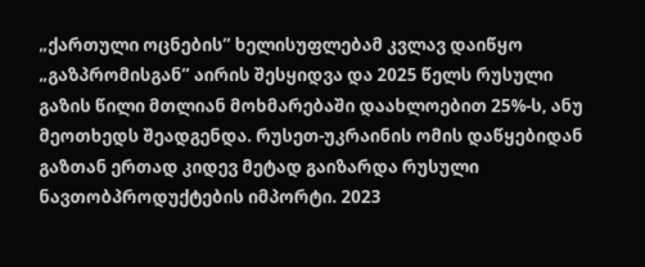„ქართული ოცნების” ხელისუფლებამ კვლავ დაიწყო „გაზპრომისგან” აირის შესყიდვა და 2025 წელს რუსული გაზის წილი მთლიან მოხმარებაში დაახლოებით 25%-ს, ანუ მეოთხედს შეადგენდა. რუსეთ-უკრაინის ომის დაწყებიდან გაზთან ერთად კიდევ მეტად გაიზარდა რუსული ნავთობპროდუქტების იმპორტი. 2023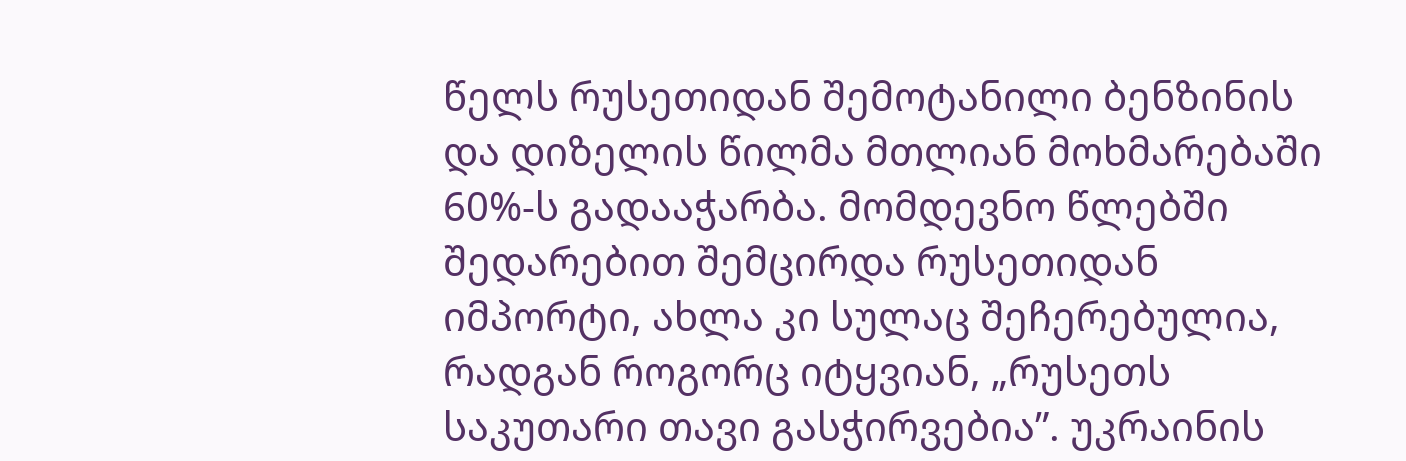წელს რუსეთიდან შემოტანილი ბენზინის და დიზელის წილმა მთლიან მოხმარებაში 60%-ს გადააჭარბა. მომდევნო წლებში შედარებით შემცირდა რუსეთიდან იმპორტი, ახლა კი სულაც შეჩერებულია, რადგან როგორც იტყვიან, „რუსეთს საკუთარი თავი გასჭირვებია”. უკრაინის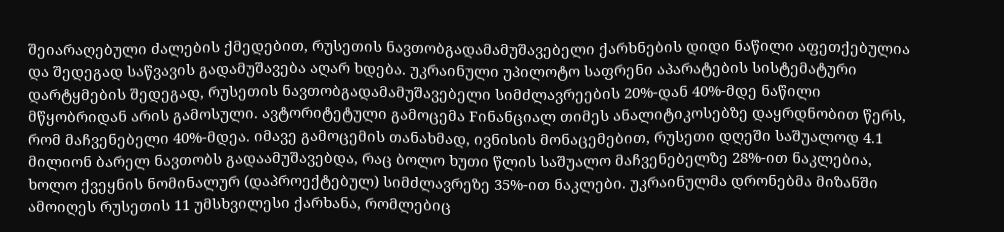შეიარაღებული ძალების ქმედებით, რუსეთის ნავთობგადამამუშავებელი ქარხნების დიდი ნაწილი აფეთქებულია და შედეგად საწვავის გადამუშავება აღარ ხდება. უკრაინული უპილოტო საფრენი აპარატების სისტემატური დარტყმების შედეგად, რუსეთის ნავთობგადამამუშავებელი სიმძლავრეების 20%-დან 40%-მდე ნაწილი მწყობრიდან არის გამოსული. ავტორიტეტული გამოცემა Fინანციალ თიმეს ანალიტიკოსებზე დაყრდნობით წერს, რომ მაჩვენებელი 40%-მდეა. იმავე გამოცემის თანახმად, ივნისის მონაცემებით, რუსეთი დღეში საშუალოდ 4.1 მილიონ ბარელ ნავთობს გადაამუშავებდა, რაც ბოლო ხუთი წლის საშუალო მაჩვენებელზე 28%-ით ნაკლებია, ხოლო ქვეყნის ნომინალურ (დაპროექტებულ) სიმძლავრეზე 35%-ით ნაკლები. უკრაინულმა დრონებმა მიზანში ამოიღეს რუსეთის 11 უმსხვილესი ქარხანა, რომლებიც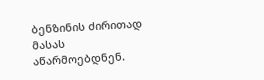ბენზინის ძირითად მასას აწარმოებდნენ.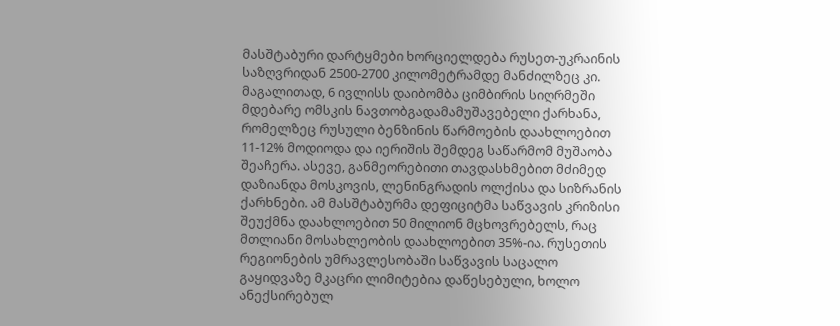მასშტაბური დარტყმები ხორციელდება რუსეთ-უკრაინის საზღვრიდან 2500-2700 კილომეტრამდე მანძილზეც კი. მაგალითად, 6 ივლისს დაიბომბა ციმბირის სიღრმეში მდებარე ომსკის ნავთობგადამამუშავებელი ქარხანა, რომელზეც რუსული ბენზინის წარმოების დაახლოებით 11-12% მოდიოდა და იერიშის შემდეგ საწარმომ მუშაობა შეაჩერა. ასევე, განმეორებითი თავდასხმებით მძიმედ დაზიანდა მოსკოვის, ლენინგრადის ოლქისა და სიზრანის ქარხნები. ამ მასშტაბურმა დეფიციტმა საწვავის კრიზისი შეუქმნა დაახლოებით 50 მილიონ მცხოვრებელს, რაც მთლიანი მოსახლეობის დაახლოებით 35%-ია. რუსეთის რეგიონების უმრავლესობაში საწვავის საცალო გაყიდვაზე მკაცრი ლიმიტებია დაწესებული, ხოლო ანექსირებულ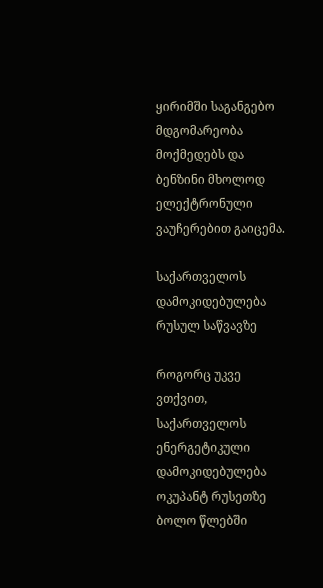ყირიმში საგანგებო მდგომარეობა მოქმედებს და ბენზინი მხოლოდ ელექტრონული ვაუჩერებით გაიცემა.

საქართველოს დამოკიდებულება რუსულ საწვავზე

როგორც უკვე ვთქვით, საქართველოს ენერგეტიკული დამოკიდებულება ოკუპანტ რუსეთზე ბოლო წლებში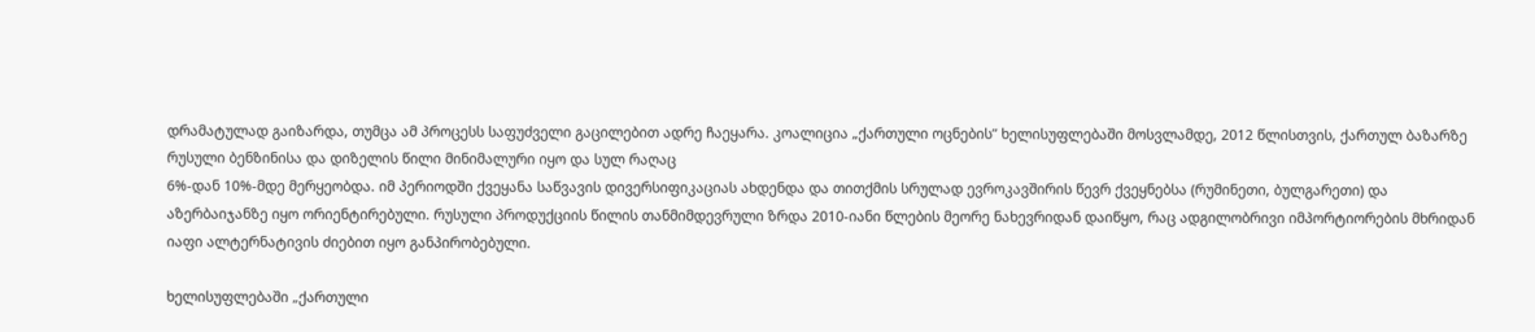დრამატულად გაიზარდა, თუმცა ამ პროცესს საფუძველი გაცილებით ადრე ჩაეყარა. კოალიცია „ქართული ოცნების” ხელისუფლებაში მოსვლამდე, 2012 წლისთვის, ქართულ ბაზარზე რუსული ბენზინისა და დიზელის წილი მინიმალური იყო და სულ რაღაც
6%-დან 10%-მდე მერყეობდა. იმ პერიოდში ქვეყანა საწვავის დივერსიფიკაციას ახდენდა და თითქმის სრულად ევროკავშირის წევრ ქვეყნებსა (რუმინეთი, ბულგარეთი) და აზერბაიჯანზე იყო ორიენტირებული. რუსული პროდუქციის წილის თანმიმდევრული ზრდა 2010-იანი წლების მეორე ნახევრიდან დაიწყო, რაც ადგილობრივი იმპორტიორების მხრიდან იაფი ალტერნატივის ძიებით იყო განპირობებული.

ხელისუფლებაში „ქართული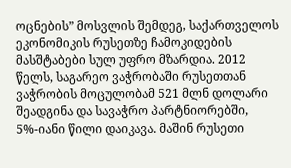ოცნების” მოსვლის შემდეგ, საქართველოს ეკონომიკის რუსეთზე ჩამოკიდების მასშტაბები სულ უფრო მზარდია. 2012 წელს, საგარეო ვაჭრობაში რუსეთთან ვაჭრობის მოცულობამ 521 მლნ დოლარი შეადგინა და სავაჭრო პარტნიორებში, 5%-იანი წილი დაიკავა. მაშინ რუსეთი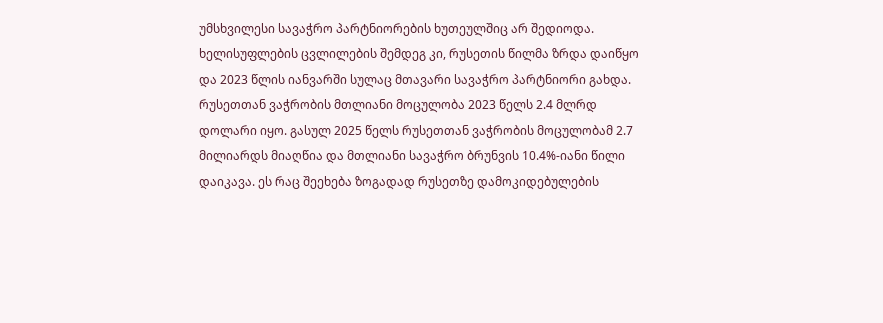უმსხვილესი სავაჭრო პარტნიორების ხუთეულშიც არ შედიოდა. ხელისუფლების ცვლილების შემდეგ კი, რუსეთის წილმა ზრდა დაიწყო და 2023 წლის იანვარში სულაც მთავარი სავაჭრო პარტნიორი გახდა. რუსეთთან ვაჭრობის მთლიანი მოცულობა 2023 წელს 2.4 მლრდ დოლარი იყო. გასულ 2025 წელს რუსეთთან ვაჭრობის მოცულობამ 2.7 მილიარდს მიაღწია და მთლიანი სავაჭრო ბრუნვის 10.4%-იანი წილი დაიკავა. ეს რაც შეეხება ზოგადად რუსეთზე დამოკიდებულების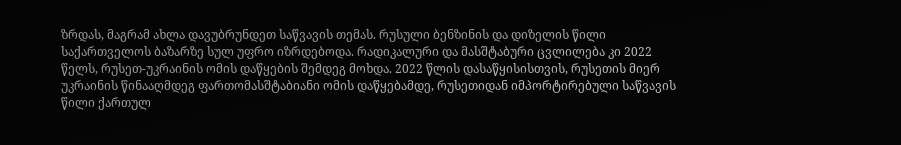ზრდას, მაგრამ ახლა დავუბრუნდეთ საწვავის თემას. რუსული ბენზინის და დიზელის წილი საქართველოს ბაზარზე სულ უფრო იზრდებოდა. რადიკალური და მასშტაბური ცვლილება კი 2022 წელს, რუსეთ-უკრაინის ომის დაწყების შემდეგ მოხდა. 2022 წლის დასაწყისისთვის, რუსეთის მიერ უკრაინის წინააღმდეგ ფართომასშტაბიანი ომის დაწყებამდე, რუსეთიდან იმპორტირებული საწვავის წილი ქართულ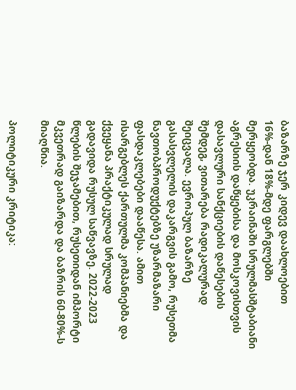ბაზარზე ჯერ კიდევ დაახლოებით 16%-დან 18%-მდე ფარგლებში მერყეობდა. უკრაინაში სრულმასშტაბიანი აგრესიის დაწყებისა და მოსკოვისთვის დასავლური სანქციების დაწესების შემდეგ, ვითარება რადიკალურად შეიცვალა. ევროპულ ბაზარზე გასასვლელის დაკარგვის გამო, რუსეთმა ნავთობპროდუქტებზე უზარმაზარი ფასდაკლებები დააწესა. ამით ისარგებლეს ქართულმა კომპანიებმა და ქვეყანა პრაქტიკულად სრულად გადავიდა რუსულ საწვავზე. 2022-2023 წლების შეჯამებით, რუსეთიდან იმპორტი მკვეთრად გაიზარდა და ბაზრის 60-80%-ს მიაღწია.

პოლიტიკური კრიტიკა: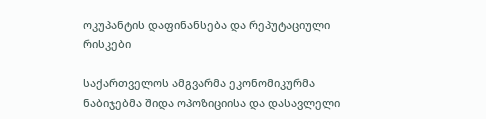ოკუპანტის დაფინანსება და რეპუტაციული რისკები

საქართველოს ამგვარმა ეკონომიკურმა ნაბიჯებმა შიდა ოპოზიციისა და დასავლელი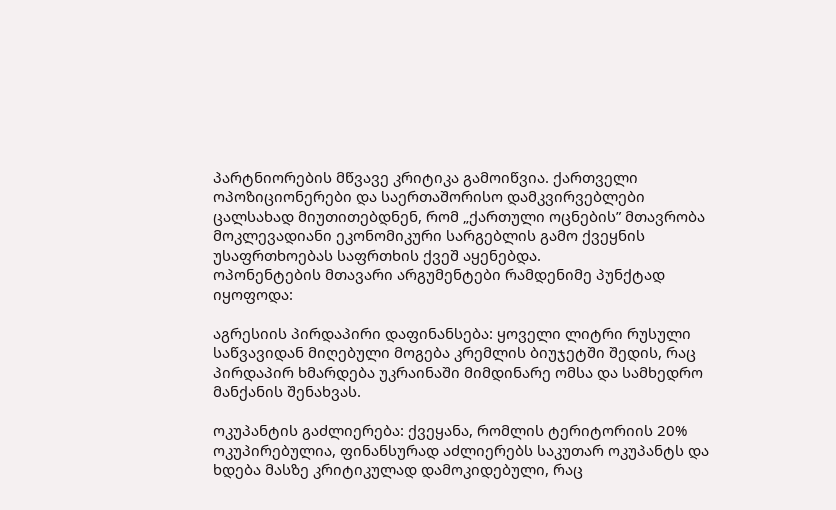პარტნიორების მწვავე კრიტიკა გამოიწვია. ქართველი ოპოზიციონერები და საერთაშორისო დამკვირვებლები ცალსახად მიუთითებდნენ, რომ „ქართული ოცნების” მთავრობა მოკლევადიანი ეკონომიკური სარგებლის გამო ქვეყნის უსაფრთხოებას საფრთხის ქვეშ აყენებდა.
ოპონენტების მთავარი არგუმენტები რამდენიმე პუნქტად იყოფოდა:

აგრესიის პირდაპირი დაფინანსება: ყოველი ლიტრი რუსული საწვავიდან მიღებული მოგება კრემლის ბიუჯეტში შედის, რაც პირდაპირ ხმარდება უკრაინაში მიმდინარე ომსა და სამხედრო მანქანის შენახვას.

ოკუპანტის გაძლიერება: ქვეყანა, რომლის ტერიტორიის 20% ოკუპირებულია, ფინანსურად აძლიერებს საკუთარ ოკუპანტს და ხდება მასზე კრიტიკულად დამოკიდებული, რაც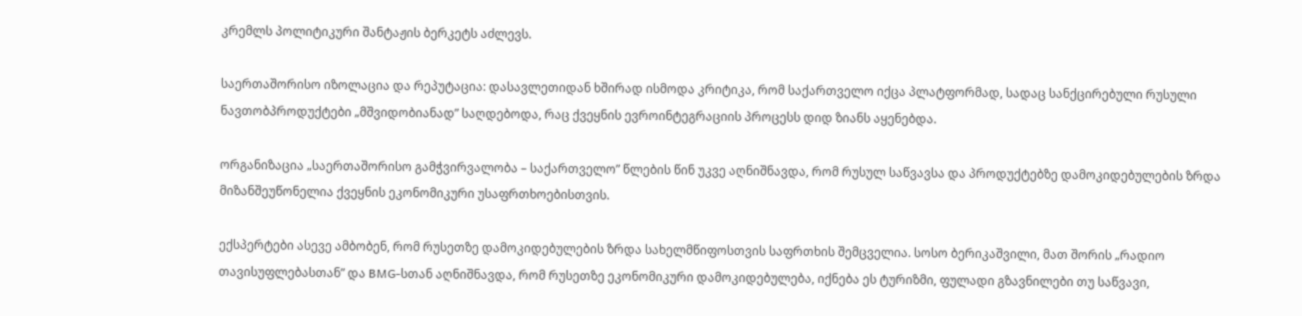კრემლს პოლიტიკური შანტაჟის ბერკეტს აძლევს.

საერთაშორისო იზოლაცია და რეპუტაცია: დასავლეთიდან ხშირად ისმოდა კრიტიკა, რომ საქართველო იქცა პლატფორმად, სადაც სანქცირებული რუსული ნავთობპროდუქტები „მშვიდობიანად” საღდებოდა, რაც ქვეყნის ევროინტეგრაციის პროცესს დიდ ზიანს აყენებდა.

ორგანიზაცია „საერთაშორისო გამჭვირვალობა – საქართველო” წლების წინ უკვე აღნიშნავდა, რომ რუსულ საწვავსა და პროდუქტებზე დამოკიდებულების ზრდა მიზანშეუწონელია ქვეყნის ეკონომიკური უსაფრთხოებისთვის.

ექსპერტები ასევე ამბობენ, რომ რუსეთზე დამოკიდებულების ზრდა სახელმწიფოსთვის საფრთხის შემცველია. სოსო ბერიკაშვილი, მათ შორის „რადიო თავისუფლებასთან” და BMG-სთან აღნიშნავდა, რომ რუსეთზე ეკონომიკური დამოკიდებულება, იქნება ეს ტურიზმი, ფულადი გზავნილები თუ საწვავი,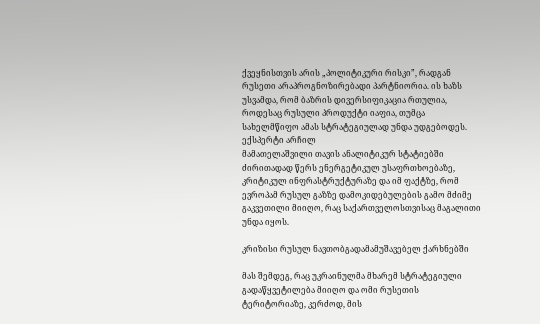ქვეყნისთვის არის „პოლიტიკური რისკი”, რადგან რუსეთი არაპროგნოზირებადი პარტნიორია. ის ხაზს უსვამდა, რომ ბაზრის დივერსიფიკაცია რთულია, როდესაც რუსული პროდუქტი იაფია, თუმცა სახელმწიფო ამას სტრატეგიულად უნდა უდგებოდეს. ექსპერტი არჩილ
მამათელაშვილი თავის ანალიტიკურ სტატიებში ძირითადად წერს ენერგეტიკულ უსაფრთხოებაზე, კრიტიკულ ინფრასტრუქტურაზე და იმ ფაქტზე, რომ ევროპამ რუსულ გაზზე დამოკიდებულების გამო მძიმე გაკვეთილი მიიღო, რაც საქართველოსთვისაც მაგალითი უნდა იყოს.

კრიზისი რუსულ ნავთობგადამამუშავებელ ქარხნებში

მას შემდეგ, რაც უკრაინულმა მხარემ სტრატეგიული გადაწყვეტილება მიიღო და ომი რუსეთის ტერიტორიაზე, კერძოდ, მის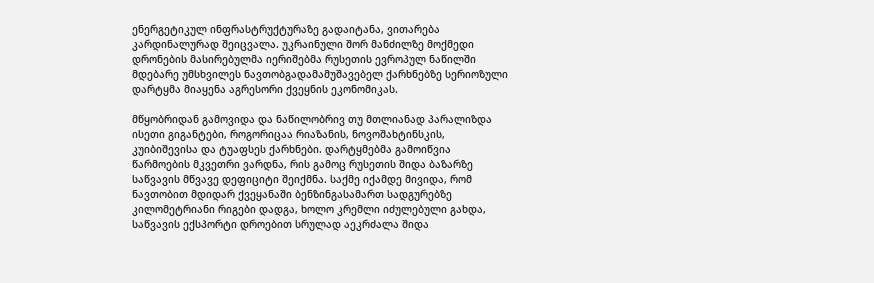ენერგეტიკულ ინფრასტრუქტურაზე გადაიტანა, ვითარება კარდინალურად შეიცვალა. უკრაინული შორ მანძილზე მოქმედი დრონების მასირებულმა იერიშებმა რუსეთის ევროპულ ნაწილში მდებარე უმსხვილეს ნავთობგადამამუშავებელ ქარხნებზე სერიოზული დარტყმა მიაყენა აგრესორი ქვეყნის ეკონომიკას.

მწყობრიდან გამოვიდა და ნაწილობრივ თუ მთლიანად პარალიზდა ისეთი გიგანტები, როგორიცაა რიაზანის, ნოვოშახტინსკის, კუიბიშევისა და ტუაფსეს ქარხნები. დარტყმებმა გამოიწვია წარმოების მკვეთრი ვარდნა, რის გამოც რუსეთის შიდა ბაზარზე საწვავის მწვავე დეფიციტი შეიქმნა. საქმე იქამდე მივიდა, რომ ნავთობით მდიდარ ქვეყანაში ბენზინგასამართ სადგურებზე კილომეტრიანი რიგები დადგა, ხოლო კრემლი იძულებული გახდა, საწვავის ექსპორტი დროებით სრულად აეკრძალა შიდა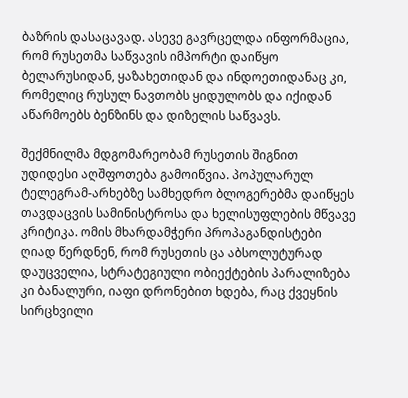ბაზრის დასაცავად. ასევე გავრცელდა ინფორმაცია, რომ რუსეთმა საწვავის იმპორტი დაიწყო ბელარუსიდან, ყაზახეთიდან და ინდოეთიდანაც კი, რომელიც რუსულ ნავთობს ყიდულობს და იქიდან აწარმოებს ბენზინს და დიზელის საწვავს.

შექმნილმა მდგომარეობამ რუსეთის შიგნით უდიდესი აღშფოთება გამოიწვია. პოპულარულ ტელეგრამ-არხებზე სამხედრო ბლოგერებმა დაიწყეს თავდაცვის სამინისტროსა და ხელისუფლების მწვავე კრიტიკა. ომის მხარდამჭერი პროპაგანდისტები ღიად წერდნენ, რომ რუსეთის ცა აბსოლუტურად დაუცველია, სტრატეგიული ობიექტების პარალიზება კი ბანალური, იაფი დრონებით ხდება, რაც ქვეყნის სირცხვილი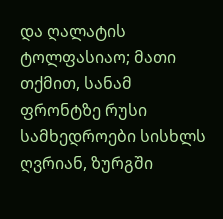და ღალატის ტოლფასიაო; მათი თქმით, სანამ ფრონტზე რუსი სამხედროები სისხლს ღვრიან, ზურგში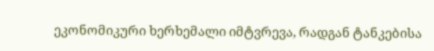ეკონომიკური ხერხემალი იმტვრევა, რადგან ტანკებისა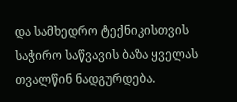და სამხედრო ტექნიკისთვის საჭირო საწვავის ბაზა ყველას თვალწინ ნადგურდება.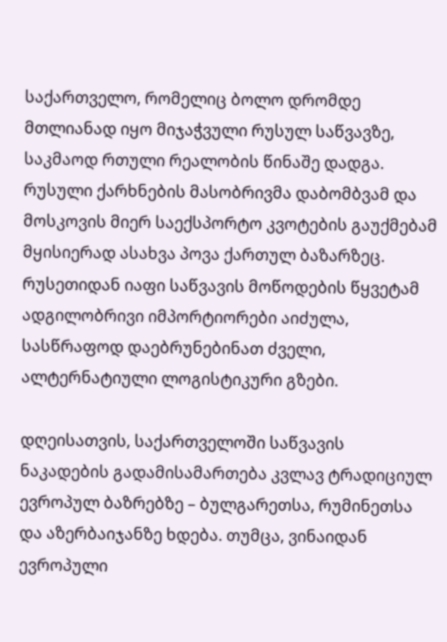საქართველო, რომელიც ბოლო დრომდე მთლიანად იყო მიჯაჭვული რუსულ საწვავზე, საკმაოდ რთული რეალობის წინაშე დადგა. რუსული ქარხნების მასობრივმა დაბომბვამ და მოსკოვის მიერ საექსპორტო კვოტების გაუქმებამ მყისიერად ასახვა პოვა ქართულ ბაზარზეც. რუსეთიდან იაფი საწვავის მოწოდების წყვეტამ ადგილობრივი იმპორტიორები აიძულა, სასწრაფოდ დაებრუნებინათ ძველი, ალტერნატიული ლოგისტიკური გზები.

დღეისათვის, საქართველოში საწვავის ნაკადების გადამისამართება კვლავ ტრადიციულ ევროპულ ბაზრებზე – ბულგარეთსა, რუმინეთსა და აზერბაიჯანზე ხდება. თუმცა, ვინაიდან ევროპული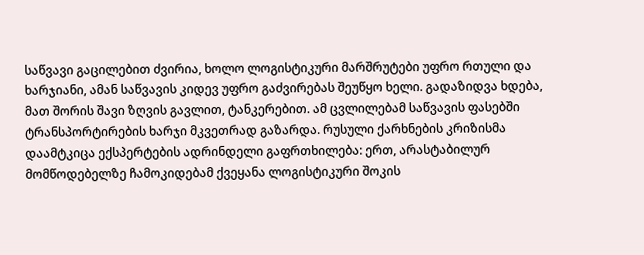საწვავი გაცილებით ძვირია, ხოლო ლოგისტიკური მარშრუტები უფრო რთული და ხარჯიანი, ამან საწვავის კიდევ უფრო გაძვირებას შეუწყო ხელი. გადაზიდვა ხდება, მათ შორის შავი ზღვის გავლით, ტანკერებით. ამ ცვლილებამ საწვავის ფასებში ტრანსპორტირების ხარჯი მკვეთრად გაზარდა. რუსული ქარხნების კრიზისმა დაამტკიცა ექსპერტების ადრინდელი გაფრთხილება: ერთ, არასტაბილურ მომწოდებელზე ჩამოკიდებამ ქვეყანა ლოგისტიკური შოკის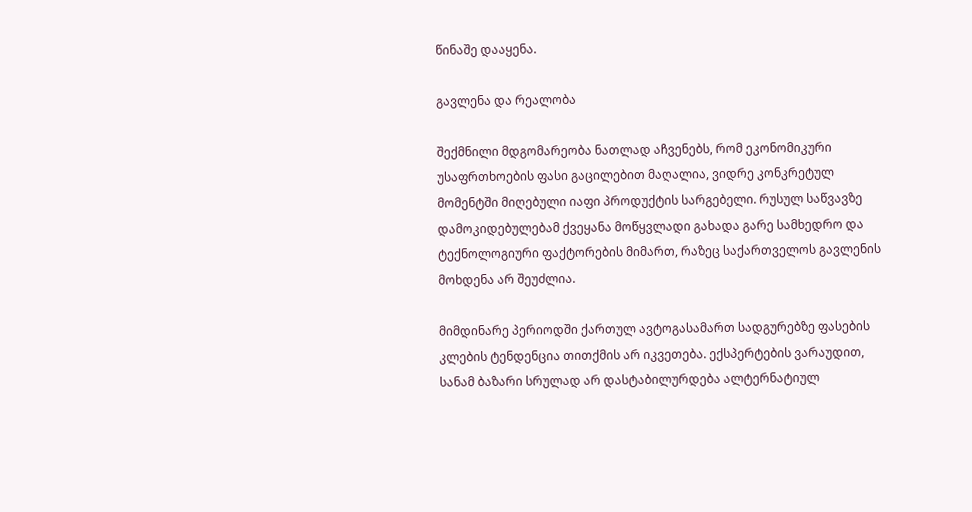წინაშე დააყენა.

გავლენა და რეალობა

შექმნილი მდგომარეობა ნათლად აჩვენებს, რომ ეკონომიკური უსაფრთხოების ფასი გაცილებით მაღალია, ვიდრე კონკრეტულ მომენტში მიღებული იაფი პროდუქტის სარგებელი. რუსულ საწვავზე დამოკიდებულებამ ქვეყანა მოწყვლადი გახადა გარე სამხედრო და ტექნოლოგიური ფაქტორების მიმართ, რაზეც საქართველოს გავლენის მოხდენა არ შეუძლია.

მიმდინარე პერიოდში ქართულ ავტოგასამართ სადგურებზე ფასების კლების ტენდენცია თითქმის არ იკვეთება. ექსპერტების ვარაუდით, სანამ ბაზარი სრულად არ დასტაბილურდება ალტერნატიულ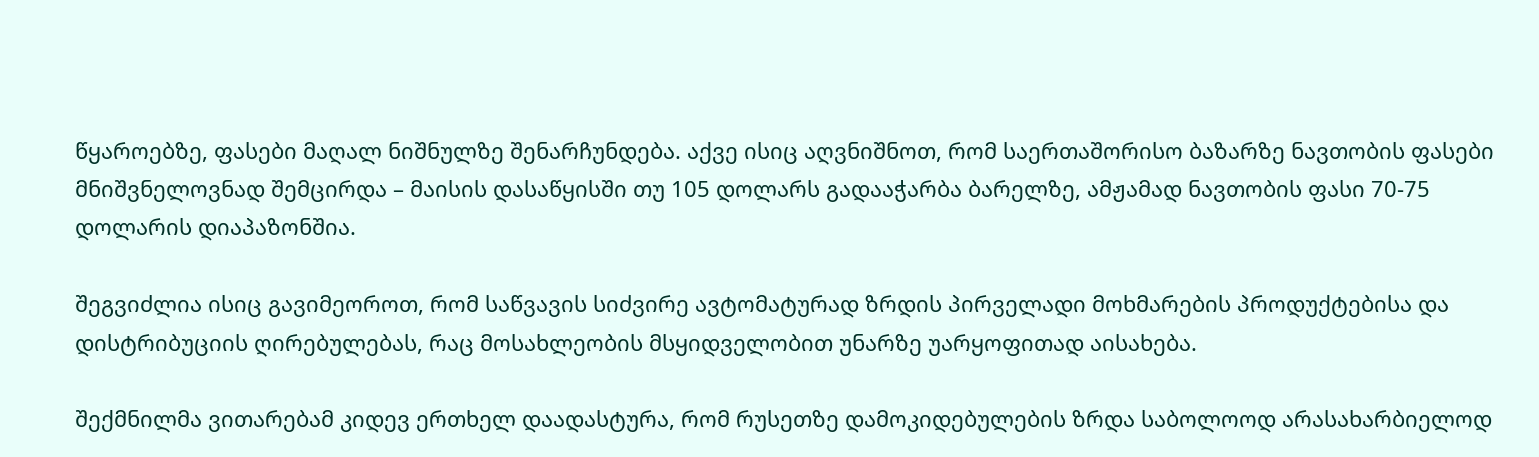წყაროებზე, ფასები მაღალ ნიშნულზე შენარჩუნდება. აქვე ისიც აღვნიშნოთ, რომ საერთაშორისო ბაზარზე ნავთობის ფასები მნიშვნელოვნად შემცირდა – მაისის დასაწყისში თუ 105 დოლარს გადააჭარბა ბარელზე, ამჟამად ნავთობის ფასი 70-75 დოლარის დიაპაზონშია.

შეგვიძლია ისიც გავიმეოროთ, რომ საწვავის სიძვირე ავტომატურად ზრდის პირველადი მოხმარების პროდუქტებისა და დისტრიბუციის ღირებულებას, რაც მოსახლეობის მსყიდველობით უნარზე უარყოფითად აისახება.

შექმნილმა ვითარებამ კიდევ ერთხელ დაადასტურა, რომ რუსეთზე დამოკიდებულების ზრდა საბოლოოდ არასახარბიელოდ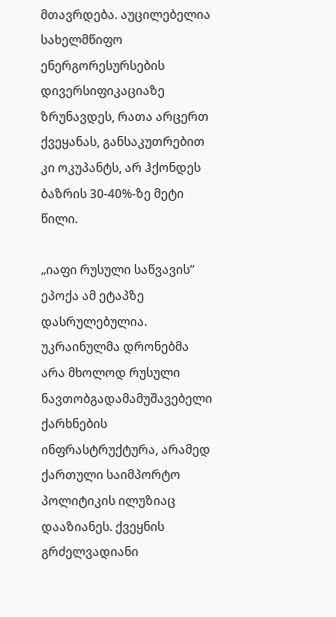მთავრდება. აუცილებელია სახელმწიფო ენერგორესურსების დივერსიფიკაციაზე ზრუნავდეს, რათა არცერთ ქვეყანას, განსაკუთრებით კი ოკუპანტს, არ ჰქონდეს ბაზრის 30-40%-ზე მეტი წილი.

„იაფი რუსული საწვავის” ეპოქა ამ ეტაპზე დასრულებულია. უკრაინულმა დრონებმა არა მხოლოდ რუსული ნავთობგადამამუშავებელი ქარხნების ინფრასტრუქტურა, არამედ ქართული საიმპორტო პოლიტიკის ილუზიაც დააზიანეს. ქვეყნის გრძელვადიანი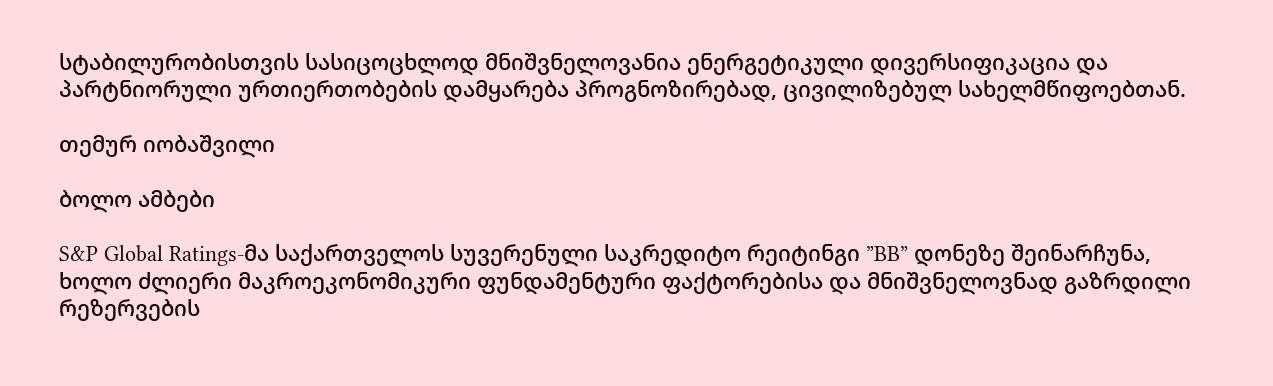სტაბილურობისთვის სასიცოცხლოდ მნიშვნელოვანია ენერგეტიკული დივერსიფიკაცია და პარტნიორული ურთიერთობების დამყარება პროგნოზირებად, ცივილიზებულ სახელმწიფოებთან.

თემურ იობაშვილი

ბოლო ამბები

S&P Global Ratings-მა საქართველოს სუვერენული საკრედიტო რეიტინგი ”BB” დონეზე შეინარჩუნა, ხოლო ძლიერი მაკროეკონომიკური ფუნდამენტური ფაქტორებისა და მნიშვნელოვნად გაზრდილი რეზერვების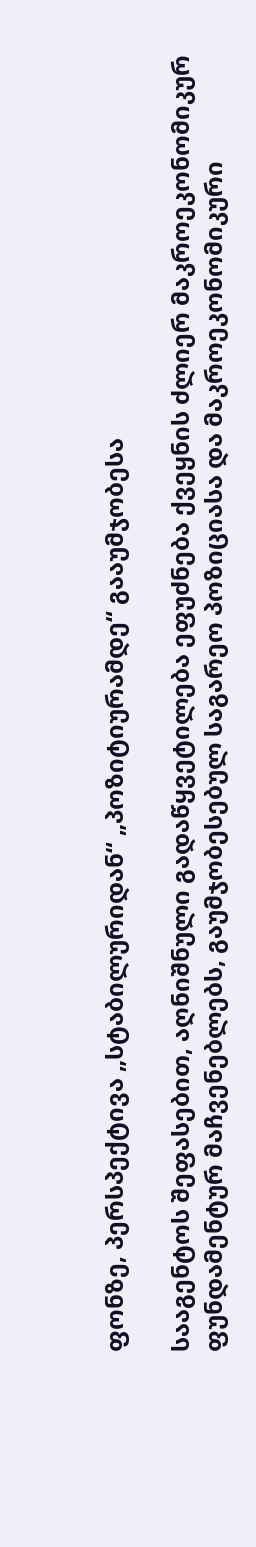ფონზე, პერსპექტივა „სტაბილურიდან“ „პოზიტიურამდე“ გააუმჯობესა

სააგენტოს შეფასებით, აღნიშნული გადაწყვეტილება ეფუძნება ქვეყნის ძლიერ მაკროეკონომიკურ ფუნდამენტურ მაჩვენებლებს, გაუმჯობესებულ საგარეო პოზიციასა და მაკროეკონომიკური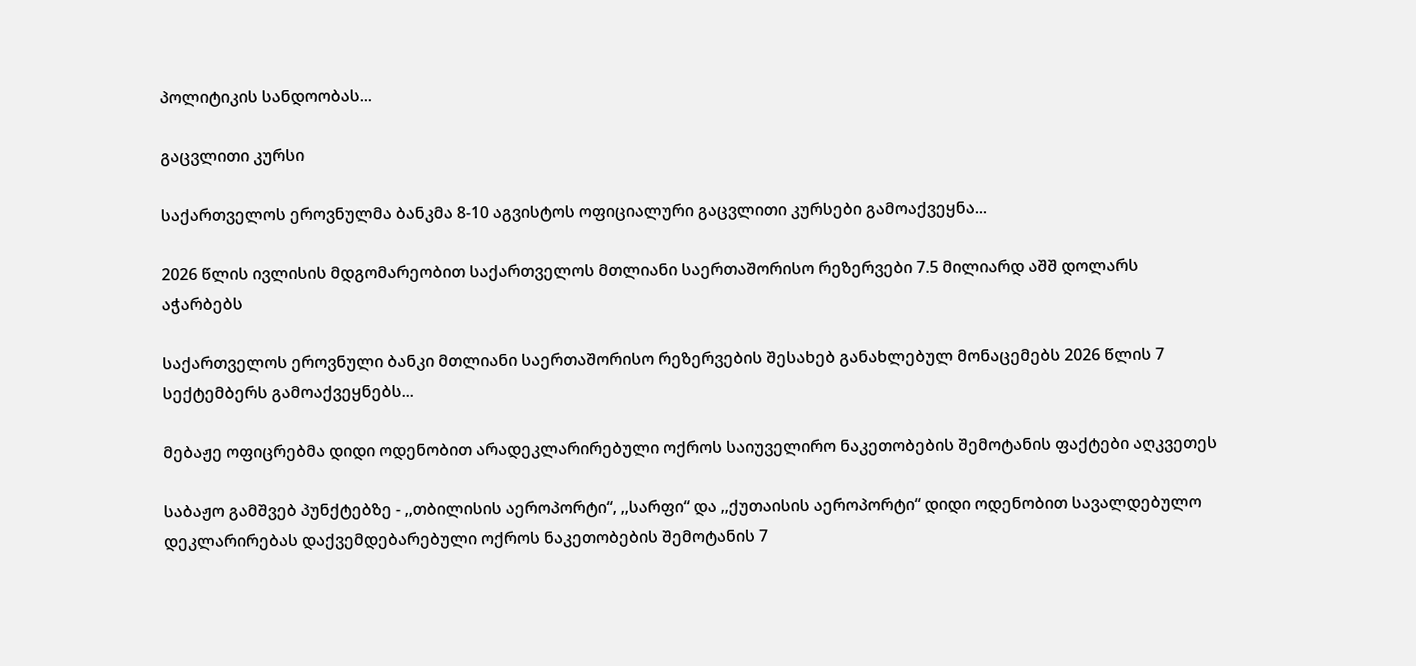პოლიტიკის სანდოობას...

გაცვლითი კურსი

საქართველოს ეროვნულმა ბანკმა 8-10 აგვისტოს ოფიციალური გაცვლითი კურსები გამოაქვეყნა...

2026 წლის ივლისის მდგომარეობით საქართველოს მთლიანი საერთაშორისო რეზერვები 7.5 მილიარდ აშშ დოლარს აჭარბებს

საქართველოს ეროვნული ბანკი მთლიანი საერთაშორისო რეზერვების შესახებ განახლებულ მონაცემებს 2026 წლის 7 სექტემბერს გამოაქვეყნებს...

მებაჟე ოფიცრებმა დიდი ოდენობით არადეკლარირებული ოქროს საიუველირო ნაკეთობების შემოტანის ფაქტები აღკვეთეს

საბაჟო გამშვებ პუნქტებზე - ,,თბილისის აეროპორტი“, ,,სარფი“ და ,,ქუთაისის აეროპორტი“ დიდი ოდენობით სავალდებულო დეკლარირებას დაქვემდებარებული ოქროს ნაკეთობების შემოტანის 7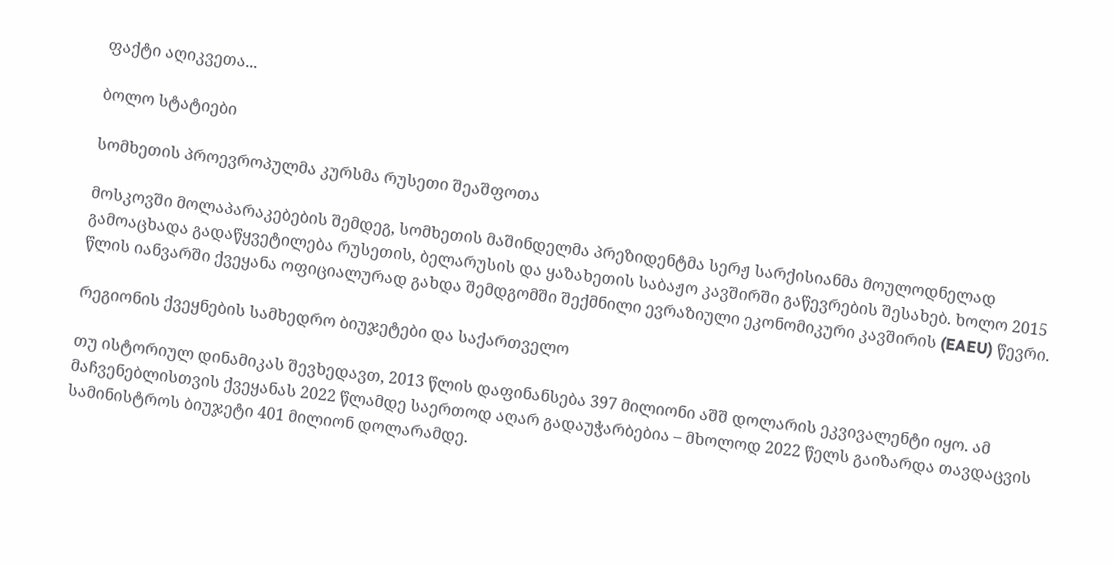ფაქტი აღიკვეთა...

ბოლო სტატიები

სომხეთის პროევროპულმა კურსმა რუსეთი შეაშფოთა

მოსკოვში მოლაპარაკებების შემდეგ, სომხეთის მაშინდელმა პრეზიდენტმა სერჟ სარქისიანმა მოულოდნელად გამოაცხადა გადაწყვეტილება რუსეთის, ბელარუსის და ყაზახეთის საბაჟო კავშირში გაწევრების შესახებ. ხოლო 2015 წლის იანვარში ქვეყანა ოფიციალურად გახდა შემდგომში შექმნილი ევრაზიული ეკონომიკური კავშირის (EAEU) წევრი.

რეგიონის ქვეყნების სამხედრო ბიუჯეტები და საქართველო

თუ ისტორიულ დინამიკას შევხედავთ, 2013 წლის დაფინანსება 397 მილიონი აშშ დოლარის ეკვივალენტი იყო. ამ მაჩვენებლისთვის ქვეყანას 2022 წლამდე საერთოდ აღარ გადაუჭარბებია – მხოლოდ 2022 წელს გაიზარდა თავდაცვის სამინისტროს ბიუჯეტი 401 მილიონ დოლარამდე.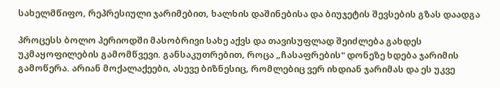სახელმწიფო, რეპრესიული ჯარიმებით, ხალხის დაშინებისა და ბიუჯეტის შევსების გზას დაადგა

პროცესს ბოლო პერიოდში მასობრივი სახე აქვს და თავისუფლად შეიძლება გახდეს უკმაყოფილების გამომწვევი. განსაკუთრებით, როცა „ჩასაფრების" დონეზე ხდება ჯარიმის გამოწერა. არიან მოქალაქეები, ასევე ბიზნესიც, რომლებიც ვერ იხდიან ჯარიმას და ეს უკვე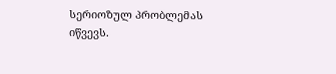სერიოზულ პრობლემას იწვევს.